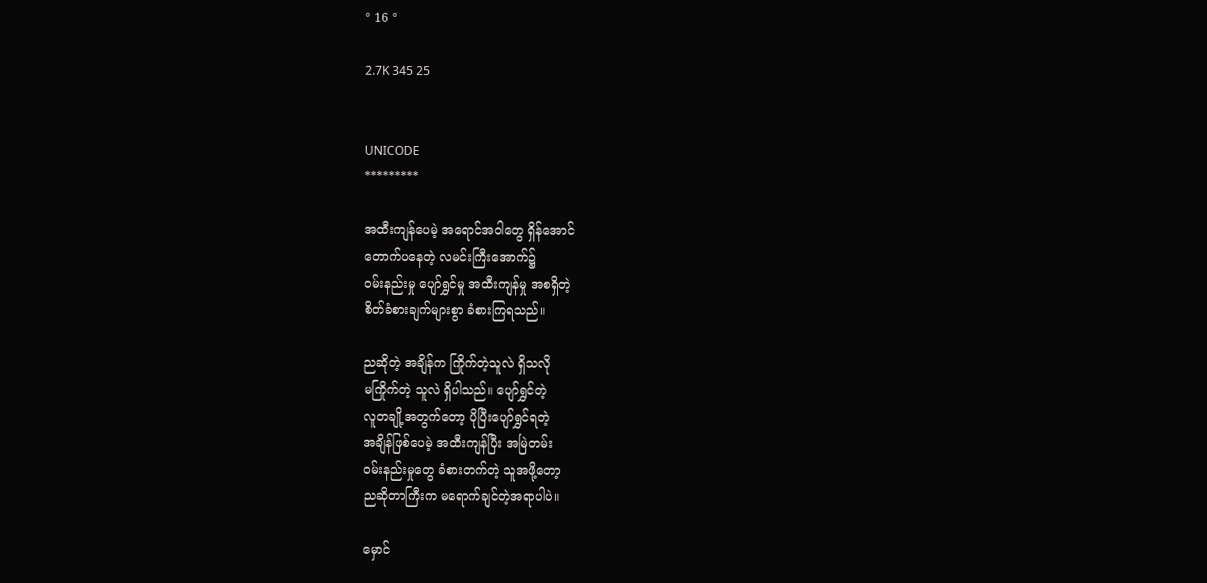° 16 °

2.7K 345 25


UNICODE
*********

အထီးကျန်ပေမဲ့ အရောင်အဝါတွေ ရှိန်အောင်
တောက်ပနေတဲ့ လမင်းကြီးအောက်၌
ဝမ်းနည်းမှု ပျော်ရွှင်မှု အထီးကျန်မှု အစရှိတဲ့
စိတ်ခံစားချက်များစွာ ခံစားကြရသည်။

ညဆိုတဲ့ အချိန်က ကြိုက်တဲ့သူလဲ ရှိသလို
မကြိုက်တဲ့ သူလဲ ရှိပါသည်။ ပျော်ရွှင်တဲ့
လူတချို့အတွက်တော့ ပိုပြီးပျော်ရွှင်ရတဲ့
အချိန်ဖြစ်ပေမဲ့ အထီးကျန်ပြီး အမြဲတမ်း
ဝမ်းနည်းမှုတွေ ခံစားတက်တဲ့ သူအဖို့တော့
ညဆိုတာကြီးက မရောက်ချင်တဲ့အရာပါပဲ။

မှောင်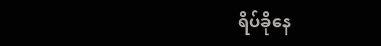ရိပ်ခိုနေ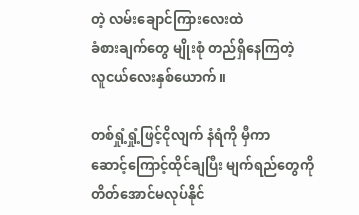တဲ့ လမ်းချောင်ကြားလေးထဲ
ခံစားချက်တွေ မျိုးစုံ တည်ရှိနေကြတဲ့
လူငယ်လေးနှစ်ယောက်။

တစ်ရှုံ့ရှုံ့ဖြင့်ငိုလျက် နံရံကို မှီကာ
ဆောင့်ကြောင့်ထိုင်ချပြီး မျက်ရည်တွေကို
တိတ်အောင်မလုပ်နိုင်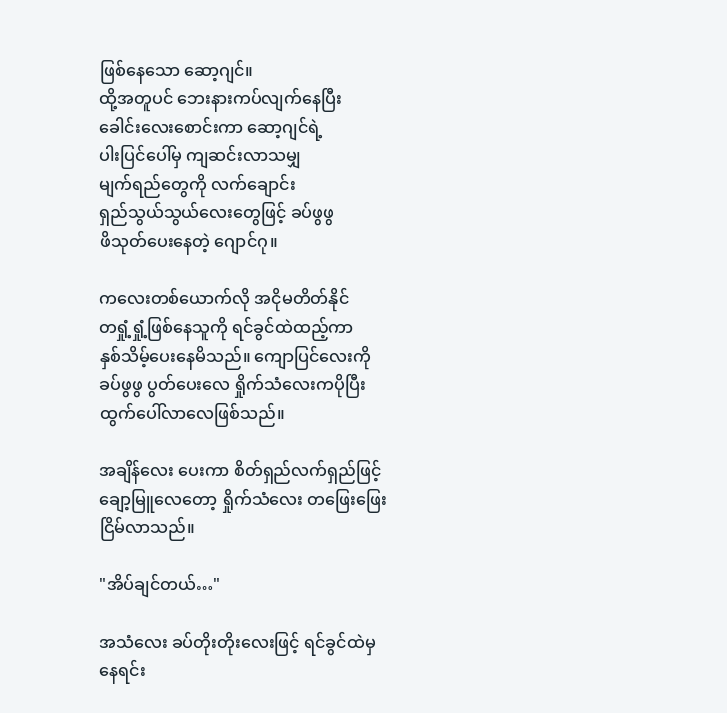ဖြစ်နေသော ဆော့ဂျင်။
ထို့အတူပင် ဘေးနားကပ်လျက်နေပြီး
ခေါင်းလေးစောင်းကာ ဆော့ဂျင်ရဲ့
ပါးပြင်ပေါ်မှ ကျဆင်းလာသမျှ
မျက်ရည်တွေကို လက်ချောင်း
ရှည်သွယ်သွယ်လေးတွေဖြင့် ခပ်ဖွဖွ
ဖိသုတ်ပေးနေတဲ့ ဂျောင်ဂု။

ကလေးတစ်ယောက်လို အငိုမတိတ်နိုင်
တရှုံ့ရှုံ့ဖြစ်နေသူကို ရင်ခွင်ထဲထည့်ကာ
နှစ်သိမ့်ပေးနေမိသည်။ ကျောပြင်လေးကို
ခပ်ဖွဖွ ပွတ်ပေးလေ ရှိုက်သံလေးကပိုပြီး
ထွက်ပေါ်လာလေဖြစ်သည်။

အချိန်လေး ပေးကာ စိတ်ရှည်လက်ရှည်ဖြင့်
ချော့မြူလေတော့ ရှိုက်သံလေး တဖြေးဖြေး
ငြိမ်လာသည်။

"အိပ်ချင်တယ်…"

အသံလေး ခပ်တိုးတိုးလေးဖြင့် ရင်ခွင်ထဲမှ
နေရင်း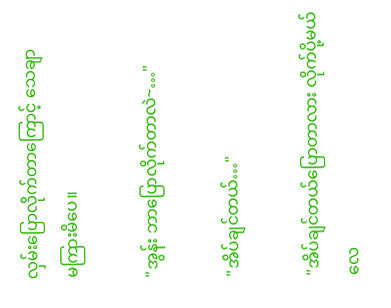လှမ်းပြောလိုက်တာကြောင့် သေချာ
မကြားမိပေ။

"အွန်း ဘာပြောလိုက်တာလဲ~…"

"အိပ်ချင်တယ်…"

"အိပ်ချင်တယ်ပြောတာလား လိုက်ပို့မယ်လေ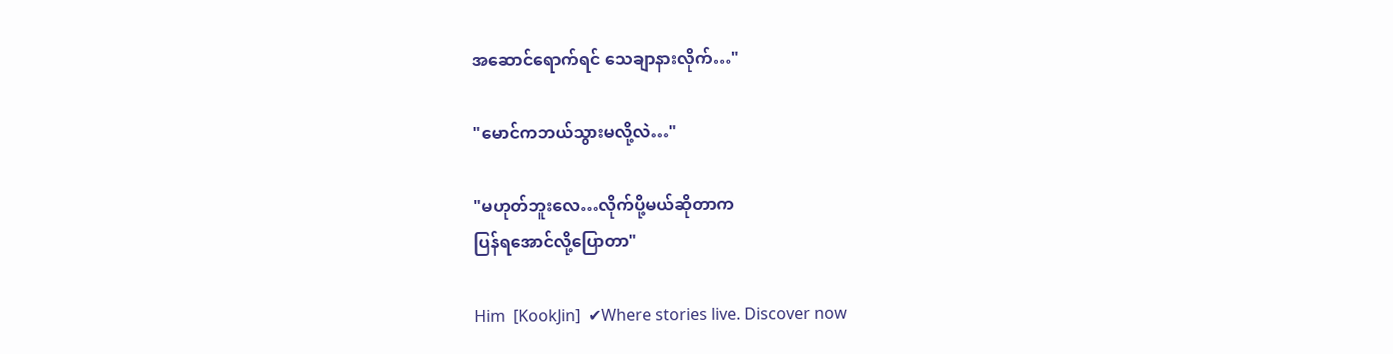အဆောင်ရောက်ရင် သေချာနားလိုက်…"

"မောင်ကဘယ်သွားမလို့လဲ…"

"မဟုတ်ဘူးလေ…လိုက်ပို့မယ်ဆိုတာက
ပြန်ရအောင်လို့ပြောတာ"

Him  [KookJin]  ✔Where stories live. Discover now